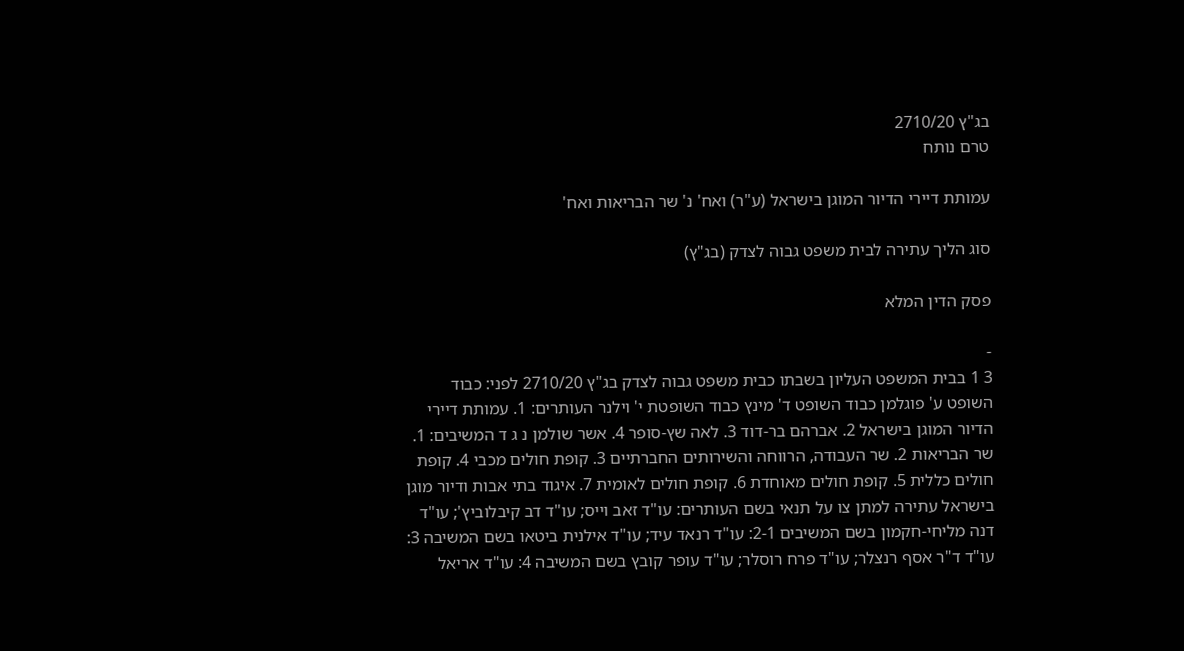בג"ץ 2710/20
טרם נותח

עמותת דיירי הדיור המוגן בישראל (ע"ר) ואח' נ' שר הבריאות ואח'

סוג הליך עתירה לבית משפט גבוה לצדק (בג"ץ)

פסק הדין המלא

-
3 1 בבית המשפט העליון בשבתו כבית משפט גבוה לצדק בג"ץ 2710/20 לפני: כבוד השופט ע' פוגלמן כבוד השופט ד' מינץ כבוד השופטת י' וילנר העותרים: 1. עמותת דיירי הדיור המוגן בישראל 2. אברהם בר-דוד 3. לאה שץ-סופר 4. אשר שולמן נ ג ד המשיבים: 1. שר הבריאות 2. שר העבודה, הרווחה והשירותים החברתיים 3. קופת חולים מכבי 4. קופת חולים כללית 5. קופת חולים מאוחדת 6. קופת חולים לאומית 7. איגוד בתי אבות ודיור מוגן בישראל עתירה למתן צו על תנאי בשם העותרים: עו"ד זאב וייס; עו"ד דב קיבלוביץ'; עו"ד דנה מליחי-חקמון בשם המשיבים 2-1: עו"ד רנאד עיד; עו"ד אילנית ביטאו בשם המשיבה 3: עו"ד ד"ר אסף רנצלר; עו"ד פרח רוסלר; עו"ד עופר קובץ בשם המשיבה 4: עו"ד אריאל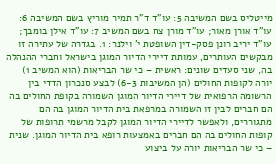מייטליס בשם המשיבה 5: עו"ד ד"ר תמיר מוריץ בשם המשיבה 6: עו"ד אורן מאור; עו"ד מורן צח בשם המשיב 7: עו"ד אילן בומבך; עו"ד יריב רונן פסק-דין השופטת י' וילנר: 1. בגדרה של עתירה זו מבקשים העותרים, עמותת דיירי הדיור המוגן בישראל וחברי ההנהלה בה, שני סעדים שונים: ראשית – כי שר הבריאות (הוא המשיב 1) יורה לקופות החולים (הן המשיבות 6-3) לבצע סנכרון הדדי בין הרשומה הרפואית של דיירי הדיור המוגן השמורה בקופת החולים בה הם חברים לבין זו השמורה במרפאת בית הדיור המוגן בה הם מתגוררים, ולאפשר לדיירי הדיור המוגן לקבל מרשמי תרופות של קופות החולים בה הם חברים באמצעות רופא בית הדיור המוגן. שנית – כי שר הבריאות יורה על ביצוע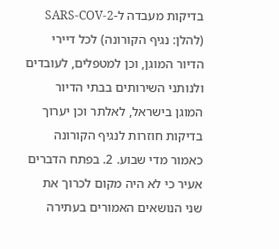בדיקות מעבדה ל-SARS-COV-2 (להלן: נגיף הקורונה) לכל דיירי הדיור המוגן, וכן למטפלים, לעובדים ולנותני השירותים בבתי הדיור המוגן בישראל, לאלתר וכן יערוך בדיקות חוזרות לנגיף הקורונה כאמור מדי שבוע. 2. בפתח הדברים אעיר כי לא היה מקום לכרוך את שני הנושאים האמורים בעתירה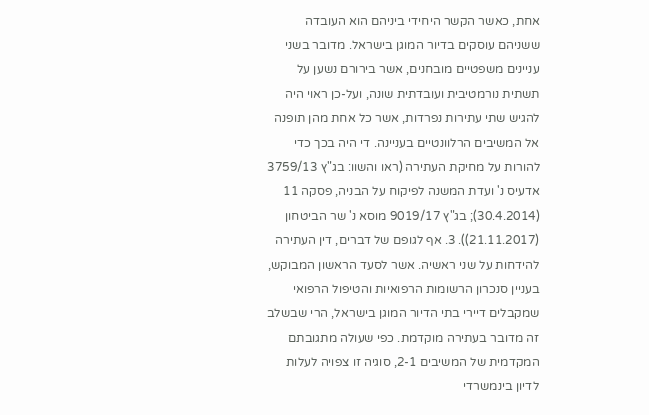אחת, כאשר הקשר היחידי ביניהם הוא העובדה ששניהם עוסקים בדיור המוגן בישראל. מדובר בשני עניינים משפטיים מובחנים, אשר בירורם נשען על תשתית נורמטיבית ועובדתית שונה, ועל-כן ראוי היה להגיש שתי עתירות נפרדות, אשר כל אחת מהן תופנה אל המשיבים הרלוונטיים בעניינה. די היה בכך כדי להורות על מחיקת העתירה (ראו והשוו: בג"ץ 3759/13 אדעיס נ' ועדת המשנה לפיקוח על הבניה, פסקה 11 (30.4.2014); בג"ץ 9019/17 מוסא נ' שר הביטחון (21.11.2017)). 3. אף לגופם של דברים, דין העתירה להידחות על שני ראשיה. אשר לסעד הראשון המבוקש, בעניין סנכרון הרשומות הרפואיות והטיפול הרפואי שמקבלים דיירי בתי הדיור המוגן בישראל, הרי שבשלב זה מדובר בעתירה מוקדמת. כפי שעולה מתגובתם המקדמית של המשיבים 2-1, סוגיה זו צפויה לעלות לדיון בינמשרדי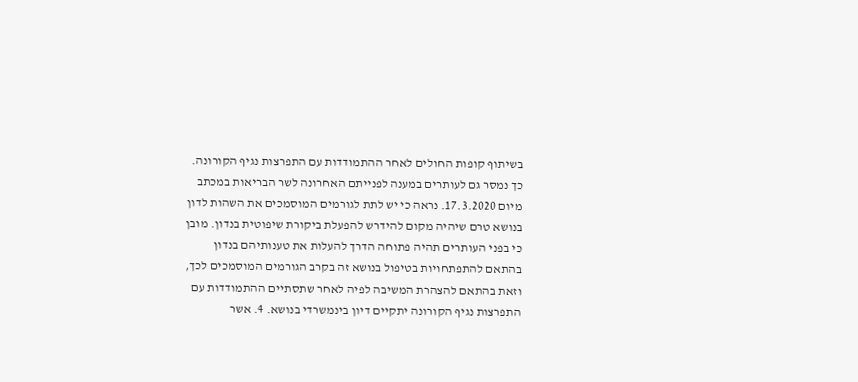בשיתוף קופות החולים לאחר ההתמודדות עם התפרצות נגיף הקורונה. כך נמסר גם לעותרים במענה לפנייתם האחרונה לשר הבריאות במכתב מיום 17.3.2020. נראה כי יש לתת לגורמים המוסמכים את השהות לדון בנושא טרם שיהיה מקום להידרש להפעלת ביקורת שיפוטית בנדון. מובן כי בפני העותרים תהיה פתוחה הדרך להעלות את טענותיהם בנדון בהתאם להתפתחויות בטיפול בנושא זה בקרב הגורמים המוסמכים לכך, וזאת בהתאם להצהרת המשיבה לפיה לאחר שתסתיים ההתמודדות עם התפרצות נגיף הקורונה יתקיים דיון בינמשרדי בנושא. 4. אשר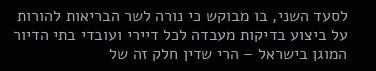לסעד השני, בו מבוקש כי נורה לשר הבריאות להורות על ביצוע בדיקות מעבדה לכל דיירי ועובדי בתי הדיור המוגן בישראל – הרי שדין חלק זה של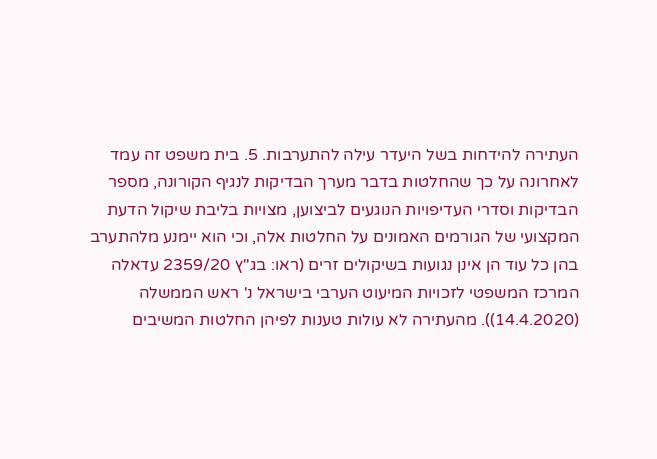העתירה להידחות בשל היעדר עילה להתערבות. 5. בית משפט זה עמד לאחרונה על כך שהחלטות בדבר מערך הבדיקות לנגיף הקורונה, מספר הבדיקות וסדרי העדיפויות הנוגעים לביצוען, מצויות בליבת שיקול הדעת המקצועי של הגורמים האמונים על החלטות אלה, וכי הוא יימנע מלהתערב בהן כל עוד הן אינן נגועות בשיקולים זרים (ראו: בג"ץ 2359/20 עדאלה המרכז המשפטי לזכויות המיעוט הערבי בישראל נ' ראש הממשלה (14.4.2020)). מהעתירה לא עולות טענות לפיהן החלטות המשיבים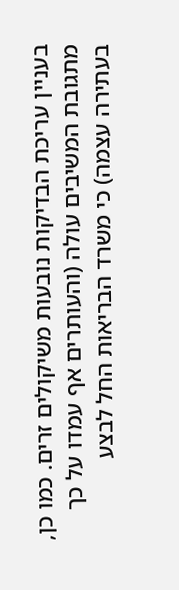בעניין עריכת הבדיקות נובעות משיקולים זרים. כמו כן, מתגובת המשיבים עולה (והעותרים אף עמדו על כך בעתירה עצמה) כי משרד הבריאות החל לבצע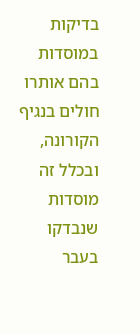בדיקות במוסדות בהם אותרו חולים בנגיף הקורונה, ובכלל זה מוסדות שנבדקו בעבר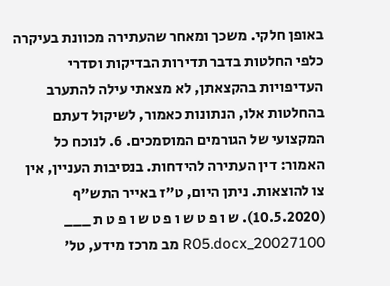באופן חלקי. משכך ומאחר שהעתירה מכוונת בעיקרה כלפי החלטות בדבר תדירות הבדיקות וסדרי העדיפויות בהקצאתן, לא מצאתי עילה להתערב בהחלטות אלו, הנתונות כאמור, לשיקול דעתם המקצועי של הגורמים המוסמכים. 6. לנוכח כל האמור: דין העתירה להידחות. בנסיבות העניין, אין צו להוצאות. ניתן היום, ט"ז באייר התש"ף (10.5.2020). ש ו פ ט ש ו פ ט ש ו פ ט ת ___ 20027100_R05.docx מב מרכז מידע, טל'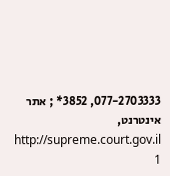077-2703333, 3852* ; אתר אינטרנט, http://supreme.court.gov.il 1